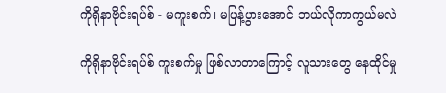ကိုရိုနာဗိုင်းရပ်စ် - မကူးစက်၊ မပြန့်ပွားအောင် ဘယ်လိုကာကွယ်မလဲ

ကိုရိုနာဗိုင်းရပ်စ် ကူးစက်မှု ဖြစ်လာတာကြောင့် လူသားတွေ နေထိုင်မှု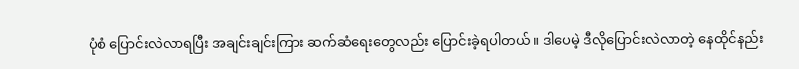ပုံစံ ပြောင်းလဲလာရပြီး အချင်းချင်းကြား ဆက်ဆံရေးတွေလည်း ပြောင်းခဲ့ရပါတယ်။ ဒါပေမဲ့ ဒီလိုပြောင်းလဲလာတဲ့ နေထိုင်နည်း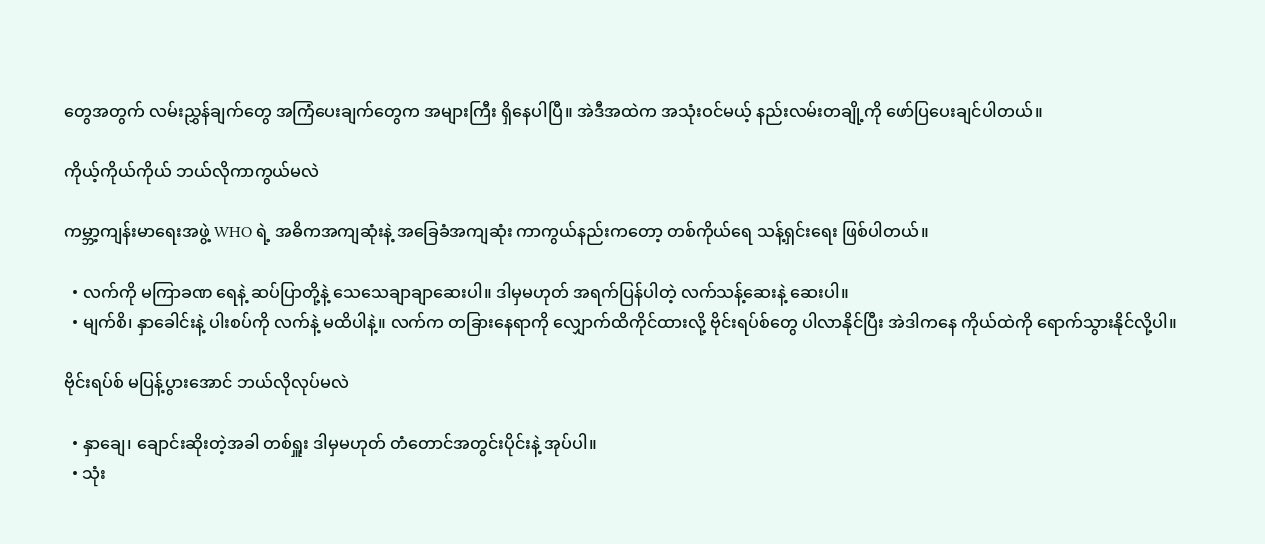တွေအတွက် လမ်းညွှန်ချက်တွေ အကြံပေးချက်တွေက အများကြီး ရှိနေပါပြီ။ အဲဒီအထဲက အသုံးဝင်မယ့် နည်းလမ်းတချို့ကို ဖော်ပြပေးချင်ပါတယ်။

ကိုယ့်ကိုယ်ကိုယ် ဘယ်လိုကာကွယ်မလဲ

ကမ္ဘာ့ကျန်းမာရေးအဖွဲ့ WHO ရဲ့ အဓိကအကျဆုံးနဲ့ အခြေခံအကျဆုံး ကာကွယ်နည်းကတော့ တစ်ကိုယ်ရေ သန့်ရှင်းရေး ဖြစ်ပါတယ်။

  • လက်ကို မကြာခဏ ရေနဲ့ ဆပ်ပြာတို့နဲ့ သေသေချာချာဆေးပါ။ ဒါမှမဟုတ် အရက်ပြန်ပါတဲ့ လက်သန့်ဆေးနဲ့ ဆေးပါ။
  • မျက်စိ၊ နှာခေါင်းနဲ့ ပါးစပ်ကို လက်နဲ့ မထိပါနဲ့။ လက်က တခြားနေရာကို လျှောက်ထိကိုင်ထားလို့ ဗိုင်းရပ်စ်တွေ ပါလာနိုင်ပြီး အဲဒါကနေ ကိုယ်ထဲကို ရောက်သွားနိုင်လို့ပါ။

ဗိုင်းရပ်စ် မပြန့်ပွားအောင် ဘယ်လိုလုပ်မလဲ

  • နှာချေ၊ ချောင်းဆိုးတဲ့အခါ တစ်ရှူး ဒါမှမဟုတ် တံတောင်အတွင်းပိုင်းနဲ့ အုပ်ပါ။
  • သုံး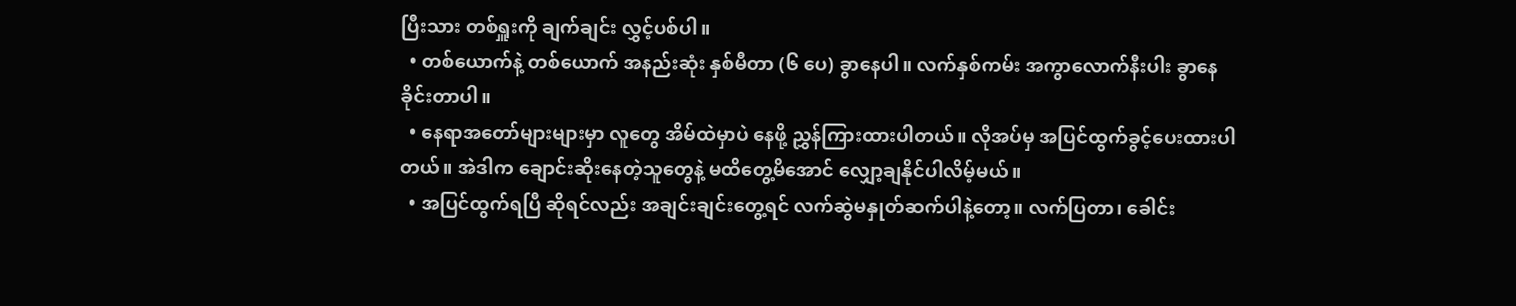ပြီးသား တစ်ရှူးကို ချက်ချင်း လွှင့်ပစ်ပါ။
  • တစ်ယောက်နဲ့ တစ်ယောက် အနည်းဆုံး နှစ်မီတာ (၆ ပေ) ခွာနေပါ။ လက်နှစ်ကမ်း အကွာလောက်နီးပါး ခွာနေခိုင်းတာပါ။
  • နေရာအတော်များများမှာ လူတွေ အိမ်ထဲမှာပဲ နေဖို့ ညွှန်ကြားထားပါတယ်။ လိုအပ်မှ အပြင်ထွက်ခွင့်ပေးထားပါတယ်။ အဲဒါက ချောင်းဆိုးနေတဲ့သူတွေနဲ့ မထိတွေ့မိအောင် လျှော့ချနိုင်ပါလိမ့်မယ်။
  • အပြင်ထွက်ရပြီ ဆိုရင်လည်း အချင်းချင်းတွေ့ရင် လက်ဆွဲမနှုတ်ဆက်ပါနဲ့တော့။ လက်ပြတာ၊ ခေါင်း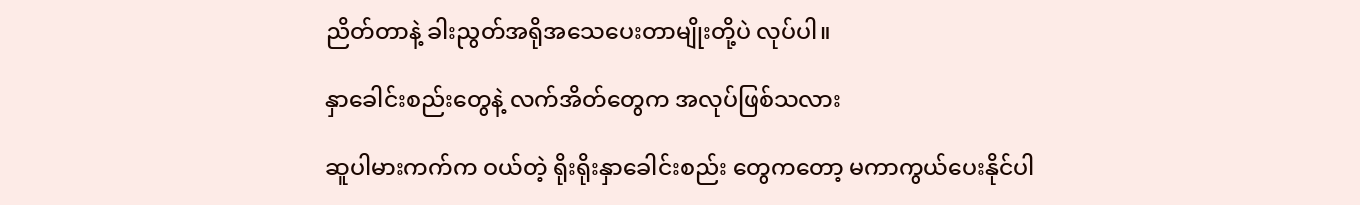ညိတ်တာနဲ့ ခါးညွတ်အရိုအသေပေးတာမျိုးတို့ပဲ လုပ်ပါ။

နှာခေါင်းစည်းတွေနဲ့ လက်အိတ်တွေက အလုပ်ဖြစ်သလား

ဆူပါမားကက်က ဝယ်တဲ့ ရိုးရိုးနှာခေါင်းစည်း တွေကတော့ မကာကွယ်ပေးနိုင်ပါ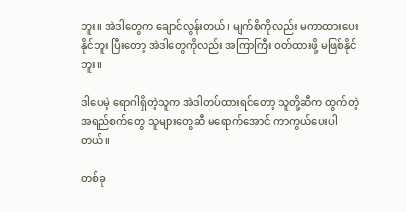ဘူး။ အဲဒါတွေက ချောင်လွန်းတယ်၊ မျက်စိကိုလည်း မကာထားပေးနိုင်ဘူး ပြီးတော့ အဲဒါတွေကိုလည်း အကြာကြီး ဝတ်ထားဖို့ မဖြစ်နိုင်ဘူး။

ဒါပေမဲ့ ရောဂါရှိတဲ့သူက အဲဒါတပ်ထားရင်တော့ သူတို့ဆီက ထွက်တဲ့ အရည်စက်တွေ သူများတွေဆီ မရောက်အောင် ကာကွယ်ပေးပါတယ်။

တစ်ခု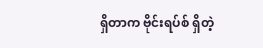ရှိတာက ဗိုင်းရပ်စ် ရှိတဲ့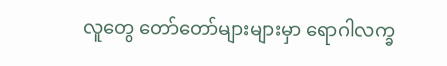လူတွေ တော်တော်များများမှာ ရောဂါလက္ခ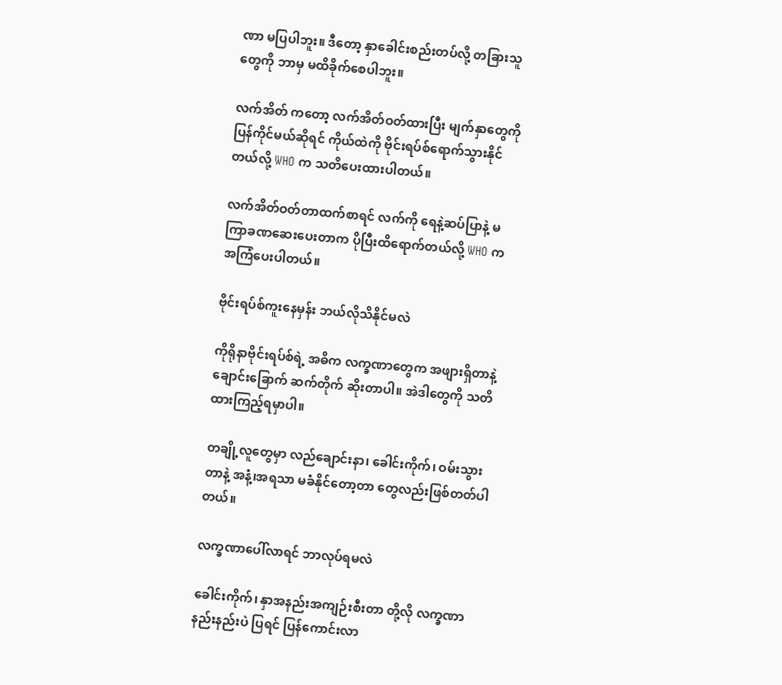ဏာ မပြပါဘူး။ ဒီတော့ နှာခေါင်းစည်းတပ်လို့ တခြားသူတွေကို ဘာမှ မထိခိုက်စေပါဘူး။

လက်အိတ် ကတော့ လက်အိတ်ဝတ်ထားပြီး မျက်နှာတွေကို ပြန်ကိုင်မယ်ဆိုရင် ကိုယ်ထဲကို ဗိုင်းရပ်စ်ရောက်သွားနိုင်တယ်လို့ WHO က သတိပေးထားပါတယ်။

လက်အိတ်ဝတ်တာထက်စာရင် လက်ကို ရေနဲ့ဆပ်ပြာနဲ့ မကြာခဏဆေးပေးတာက ပိုပြီးထိရောက်တယ်လို့ WHO က အကြံပေးပါတယ်။

ဗိုင်းရပ်စ်ကူးနေမှန်း ဘယ်လိုသိနိုင်မလဲ

ကိုရိုနာဗိုင်းရပ်စ်ရဲ့ အဓိက လက္ခဏာတွေက အဖျားရှိတာနဲ့ ချောင်းခြောက် ဆက်တိုက် ဆိုးတာပါ။ အဲဒါတွေကို သတိထားကြည့်ရမှာပါ။

တချို့လူတွေမှာ လည်ချောင်းနာ၊ ခေါင်းကိုက်၊ ဝမ်းသွားတာနဲ့ အနံ့၊အရသာ မခံနိုင်တော့တာ တွေလည်းဖြစ်တတ်ပါတယ်။

လက္ခဏာပေါ်လာရင် ဘာလုပ်ရမလဲ

ခေါင်းကိုက်၊ နှာအနည်းအကျဉ်းစီးတာ တို့လို လက္ခဏာနည်းနည်းပဲ ပြရင် ပြန်ကောင်းလာ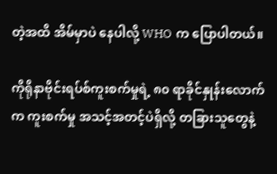တဲ့အထိ အိမ်မှာပဲ နေပါလို့ WHO က ပြောပါတယ်။

ကိုရိုနာဗိုင်းရပ်စ်ကူးစက်မှုရဲ့ ၈၀ ရာခိုင်နှုန်းလောက်က ကူးစက်မှု အသင့်အတင့်ပဲရှိလို့ တခြားသူတွေနဲ့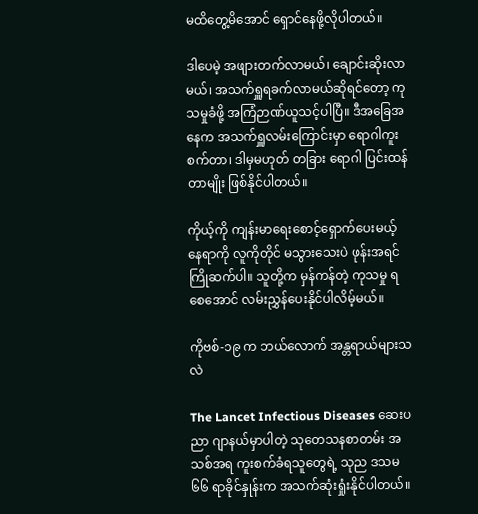မထိတွေ့မိအောင် ရှောင်နေဖို့လိုပါတယ်။

ဒါပေမဲ့ အဖျားတက်လာမယ်၊ ချောင်းဆိုးလာမယ်၊ အသက်ရှူရခက်လာမယ်ဆိုရင်တော့ ကုသမှုခံဖို့ အကြံဉာဏ်ယူသင့်ပါပြီ။ ဒီအခြေအနေက အသက်ရှူလမ်းကြောင်းမှာ ရောဂါကူးစက်တာ၊ ဒါမှမဟုတ် တခြား ရောဂါ ပြင်းထန်တာမျိုး ဖြစ်နိုင်ပါတယ်။

ကိုယ့်ကို ကျန်းမာရေးစောင့်ရှောက်ပေးမယ့် နေရာကို လူကိုတိုင် မသွားသေးပဲ ဖုန်းအရင်ကြိုဆက်ပါ။ သူတို့က မှန်ကန်တဲ့ ကုသမှု ရစေအောင် လမ်းညွှန်ပေးနိုင်ပါလိမ့်မယ်။

ကိုဗစ်-၁၉ က ဘယ်လောက် အန္တရာယ်များသလဲ

The Lancet Infectious Diseases ဆေးပညာ ဂျာနယ်မှာပါတဲ့ သုတေသနစာတမ်း အသစ်အရ ကူးစက်ခံရသူတွေရဲ့ သုည ဒသမ ၆၆ ရာခိုင်နှုန်းက အသက်ဆုံးရှုံးနိုင်ပါတယ်။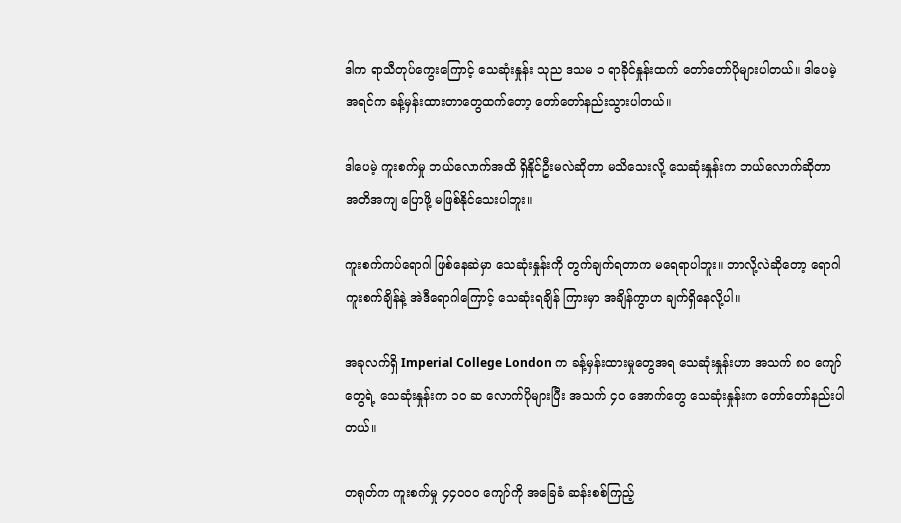ဒါက ရာသီတုပ်ကွေးကြောင့် သေဆုံးနှုန်း သုည ဒသမ ၁ ရာခိုင်နှုန်းထက် တော်တော်ပိုများပါတယ်။ ဒါပေမဲ့ အရင်က ခန့်မှန်းထားတာတွေထက်တော့ တော်တော်နည်းသွားပါတယ်။

ဒါပေမဲ့ ကူးစက်မှု ဘယ်လောက်အထိ ရှိနိုင်ဦးမလဲဆိုတာ မသိသေးလို့ သေဆုံးနှုန်းက ဘယ်လောက်ဆိုတာ အတိအကျ ပြောဖို့ မဖြစ်နိုင်သေးပါဘူး။

ကူးစက်ကပ်ရောဂါ ဖြစ်နေဆဲမှာ သေဆုံးနှုန်းကို တွက်ချက်ရတာက မရေရာပါဘူး။ ဘာလို့လဲဆိုတော့ ရောဂါကူးစက်ချိန်နဲ့ အဲဒီရောဂါကြောင့် သေဆုံးရချိန် ကြားမှာ အချိန်ကွာဟ ချက်ရှိနေလို့ပါ။

အခုလက်ရှိ Imperial College London က ခန့်မှန်းထားမှုတွေအရ သေဆုံးနှုန်းဟာ အသက် ၈၀ ကျော်တွေရဲ့ သေဆုံးနှုန်းက ၁၀ ဆ လောက်ပိုများပြီး အသက် ၄၀ အောက်တွေ သေဆုံးနှုန်းက တော်တော်နည်းပါတယ်။

တရုတ်က ကူးစက်မှု ၄၄၀၀၀ ကျော်ကို အခြေခံ ဆန်းစစ်ကြည့်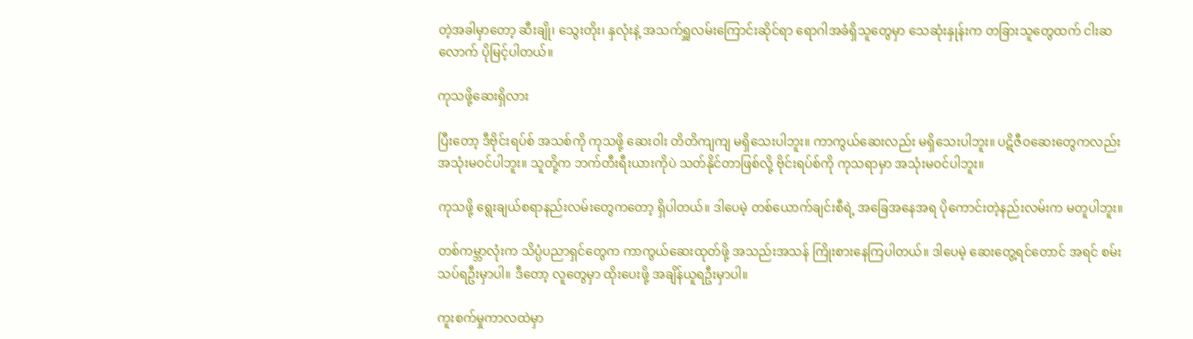တဲ့အခါမှာတော့ ဆီးချို၊ သွေးတိုး၊ နှလုံးနဲ့ အသက်ရှူလမ်းကြောင်းဆိုင်ရာ ရောဂါအခံရှိသူတွေမှာ သေဆုံးနှုန်းက တခြားသူတွေထက် ငါးဆလောက် ပိုမြင့်ပါတယ်။

ကုသဖို့ဆေးရှိလား

ပြီးတော့ ဒီဗိုင်းရပ်စ် အသစ်ကို ကုသဖို့ ဆေးဝါး တိတိကျကျ မရှိသေးပါဘူး။ ကာကွယ်ဆေးလည်း မရှိသေးပါဘူး။ ပဋိဇီဝဆေးတွေကလည်း အသုံးမဝင်ပါဘူး။ သူတို့က ဘက်တီးရီးယားကိုပဲ သတ်နိုင်တာဖြစ်လို့ ဗိုင်းရပ်စ်ကို ကုသရာမှာ အသုံးမဝင်ပါဘူး။

ကုသဖို့ ရွေးချယ်စရာနည်းလမ်းတွေကတော့ ရှိပါတယ်။ ဒါပေမဲ့ တစ်ယောက်ချင်းစီရဲ့ အခြေအနေအရ ပိုကောင်းတဲ့နည်းလမ်းက မတူပါဘူး။

တစ်ကမ္ဘာလုံးက သိပ္ပံပညာရှင်တွေက ကာကွယ်ဆေးထုတ်ဖို့ အသည်းအသန် ကြိုးစားနေကြပါတယ်။ ဒါပေမဲ့ ဆေးတွေ့ရင်တောင် အရင် စမ်းသပ်ရဦးမှာပါ။ ဒီတော့ လူတွေမှာ ထိုးပေးဖို့ အချိန်ယူရဦးမှာပါ။

ကူးစက်မှုကာလထဲမှာ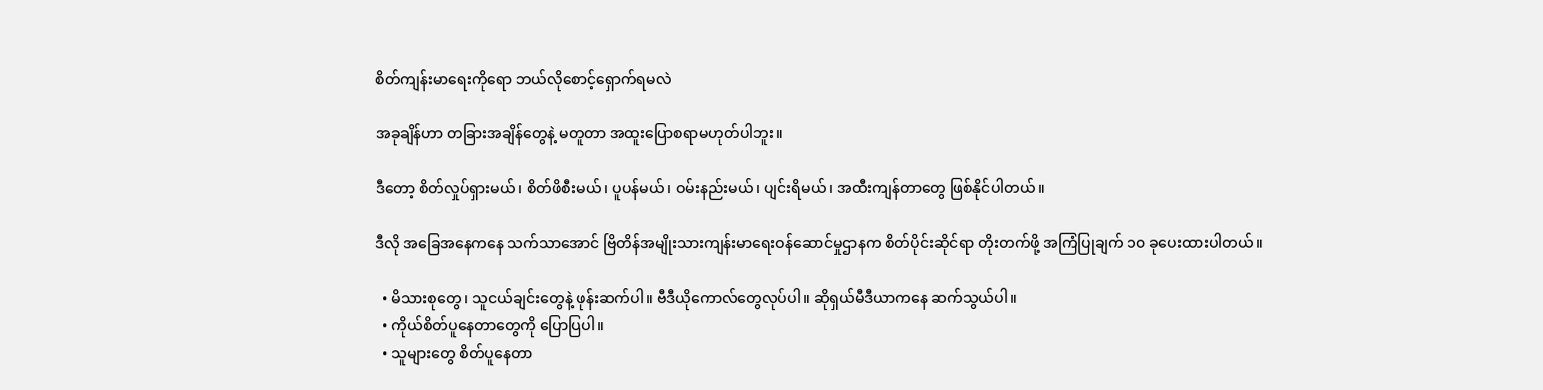စိတ်ကျန်းမာရေးကိုရော ဘယ်လိုစောင့်ရှောက်ရမလဲ

အခုချိန်ဟာ တခြားအချိန်တွေနဲ့ မတူတာ အထူးပြောစရာမဟုတ်ပါဘူး။

ဒီတော့ စိတ်လှုပ်ရှားမယ်၊ စိတ်ဖိစီးမယ်၊ ပူပန်မယ်၊ ဝမ်းနည်းမယ်၊ ပျင်းရိမယ်၊ အထီးကျန်တာတွေ ဖြစ်နိုင်ပါတယ်။

ဒီလို အခြေအနေကနေ သက်သာအောင် ဗြိတိန်အမျိုးသားကျန်းမာရေးဝန်ဆောင်မှုဌာနက စိတ်ပိုင်းဆိုင်ရာ တိုးတက်ဖို့ အကြံပြုချက် ၁၀ ခုပေးထားပါတယ်။

  • မိသားစုတွေ၊ သူငယ်ချင်းတွေနဲ့ ဖုန်းဆက်ပါ။ ဗီဒီယိုကောလ်တွေလုပ်ပါ။ ဆိုရှယ်မီဒီယာကနေ ဆက်သွယ်ပါ။
  • ကိုယ်စိတ်ပူနေတာတွေကို ပြောပြပါ။
  • သူများတွေ စိတ်ပူနေတာ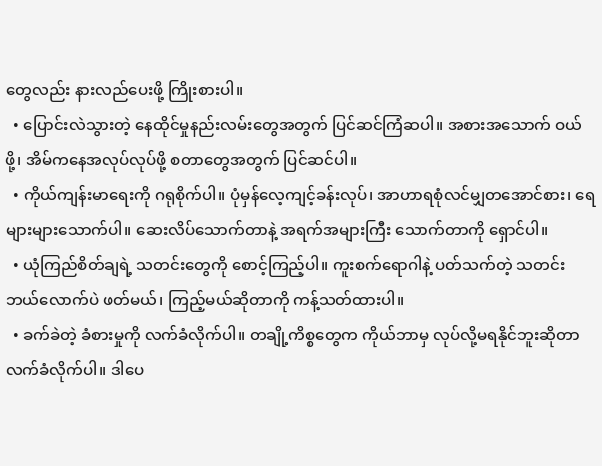တွေလည်း နားလည်ပေးဖို့ ကြိုးစားပါ။
  • ပြောင်းလဲသွားတဲ့ နေထိုင်မှုနည်းလမ်းတွေအတွက် ပြင်ဆင်ကြံဆပါ။ အစားအသောက် ဝယ်ဖို့၊ အိမ်ကနေအလုပ်လုပ်ဖို့ စတာတွေအတွက် ပြင်ဆင်ပါ။
  • ကိုယ်ကျန်းမာရေးကို ဂရုစိုက်ပါ။ ပုံမှန်လေ့ကျင့်ခန်းလုပ်၊ အာဟာရစုံလင်မျှတအောင်စား၊ ရေများများသောက်ပါ။ ဆေးလိပ်သောက်တာနဲ့ အရက်အများကြီး သောက်တာကို ရှောင်ပါ။
  • ယုံကြည်စိတ်ချရဲ့ သတင်းတွေကို စောင့်ကြည့်ပါ။ ကူးစက်ရောဂါနဲ့ ပတ်သက်တဲ့ သတင်း ဘယ်လောက်ပဲ ဖတ်မယ်၊ ကြည့်မယ်ဆိုတာကို ကန့်သတ်ထားပါ။
  • ခက်ခဲတဲ့ ခံစားမှုကို လက်ခံလိုက်ပါ။ တချို့ကိစ္စတွေက ကိုယ်ဘာမှ လုပ်လို့မရနိုင်ဘူးဆိုတာ လက်ခံလိုက်ပါ။ ဒါပေ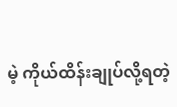မဲ့ ကိုယ်ထိန်းချုပ်လို့ရတဲ့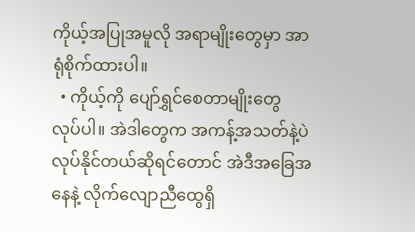ကိုယ့်အပြုအမူလို အရာမျိုးတွေမှာ အာရုံစိုက်ထားပါ။
  • ကိုယ့်ကို ပျော်ရွှင်စေတာမျိုးတွေ လုပ်ပါ။ အဲဒါတွေက အကန့်အသတ်နဲ့ပဲ လုပ်နိုင်တယ်ဆိုရင်တောင် အဲဒီအခြေအနေနဲ့ လိုက်လျောညီထွေရှိ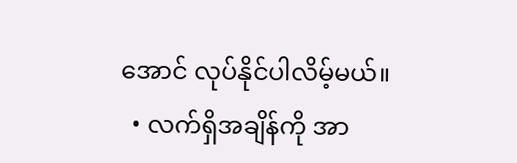အောင် လုပ်နိုင်ပါလိမ့်မယ်။
  • လက်ရှိအချိန်ကို အာ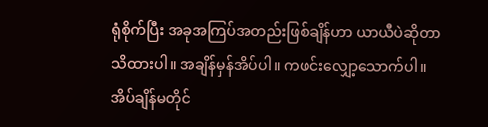ရုံစိုက်ပြီး အခုအကြပ်အတည်းဖြစ်ချိန်ဟာ ယာယီပဲဆိုတာ သိထားပါ။ အချိန်မှန်အိပ်ပါ။ ကဖင်းလျှော့သောက်ပါ။ အိပ်ချိန်မတိုင်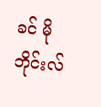ခင် မိုဘိုင်းလ်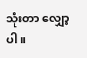သုံးတာ လျှော့ပါ။